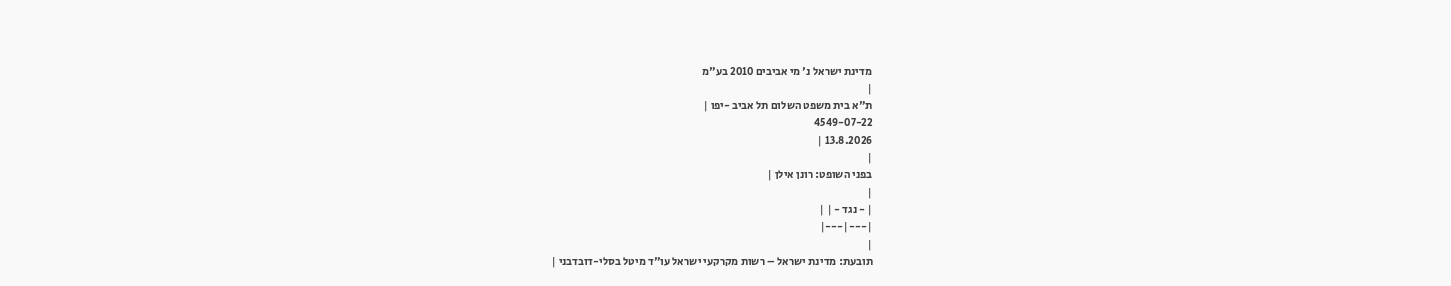מדינת ישראל נ' מי אביבים 2010 בע"מ
|
ת"א בית משפט השלום תל אביב -יפו |
4549-07-22
13.8.2026 |
|
בפני השופט: רונן אילן |
|
| - נגד - | |
|---|---|
|
תובעת: מדינת ישראל – רשות מקרקעי ישראל עו"ד מיטל בסלי-דובדבני |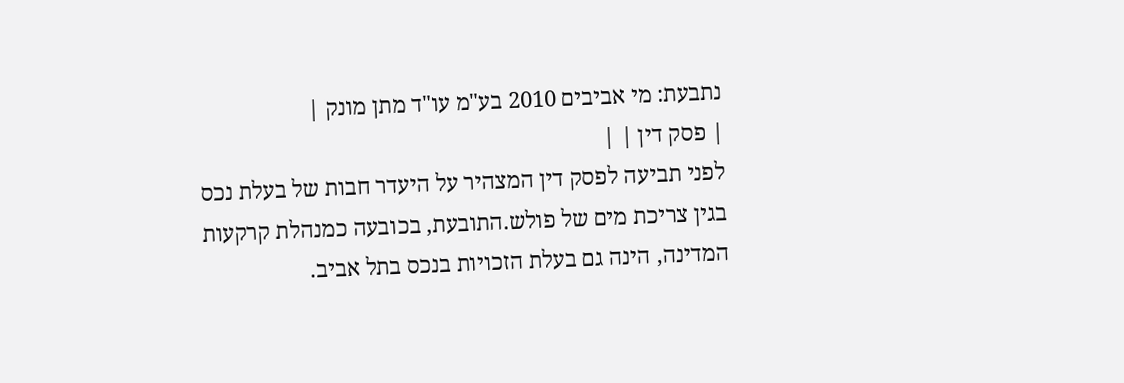נתבעת: מי אביבים 2010 בע"מ עו"ד מתן מונק |
| פסק דין | |
לפני תביעה לפסק דין המצהיר על היעדר חבות של בעלת נכס בגין צריכת מים של פולש.התובעת, בכובעה כמנהלת קרקעות המדינה, הינה גם בעלת הזכויות בנכס בתל אביב.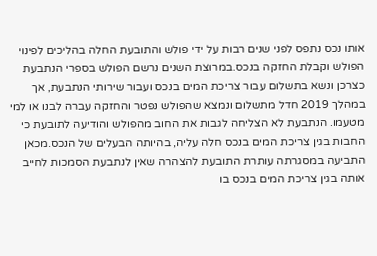אותו נכס נתפס לפני שנים רבות על ידי פולש והתובעת החלה בהליכים לפינוי הפולש וקבלת החזקה בנכס.במרוצת השנים נרשם הפולש בספרי הנתבעת כצרכן ונשא בתשלום עבור צריכת המים בנכס ועבור שירותי הנתבעת, אך במהלך 2019 חדל מתשלום ונמצא שהפולש נפטר והחזקה עברה לבנו או למי מטעמו. הנתבעת לא הצליחה לגבות את החוב מהפולש והודיעה לתובעת כי החבות בגין צריכת המים בנכס חלה עליה, בהיותה הבעלים של הנכס.מכאן התביעה במסגרתה עותרת התובעת להצהרה שאין לנתבעת הסמכות לחייב אותה בגין צריכת המים בנכס בו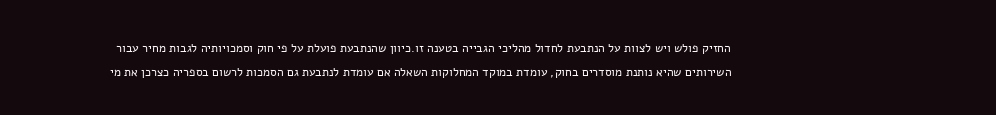החזיק פולש ויש לצוות על הנתבעת לחדול מהליכי הגבייה בטענה זו.כיוון שהנתבעת פועלת על פי חוק וסמכויותיה לגבות מחיר עבור השירותים שהיא נותנת מוסדרים בחוק, עומדת במוקד המחלוקות השאלה אם עומדת לנתבעת גם הסמכות לרשום בספריה כצרכן את מי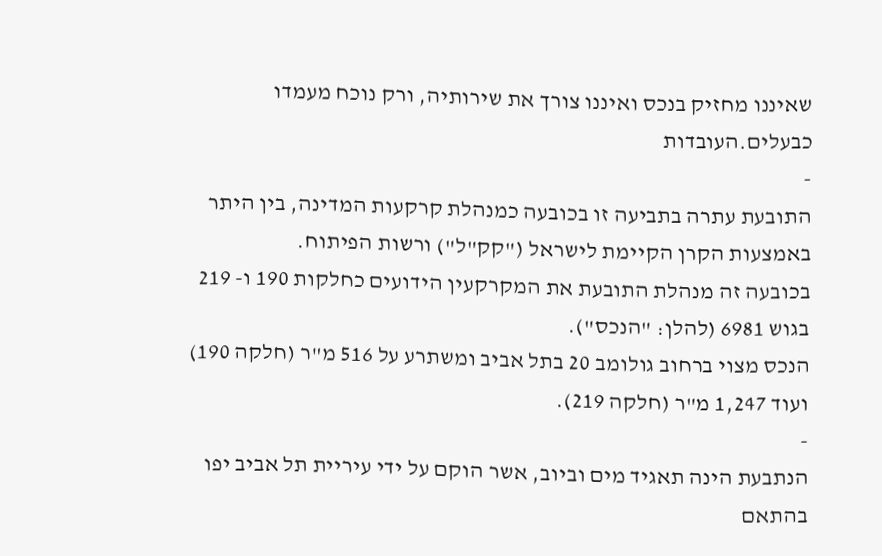שאיננו מחזיק בנכס ואיננו צורך את שירותיה, ורק נוכח מעמדו כבעלים.העובדות
-
התובעת עתרה בתביעה זו בכובעה כמנהלת קרקעות המדינה, בין היתר באמצעות הקרן הקיימת לישראל ("קק"ל") ורשות הפיתוח.
בכובעה זה מנהלת התובעת את המקרקעין הידועים כחלקות 190 ו- 219 בגוש 6981 (להלן: "הנכס").
הנכס מצוי ברחוב גולומב 20 בתל אביב ומשתרע על 516 מ"ר (חלקה 190) ועוד 1,247 מ"ר (חלקה 219).
-
הנתבעת הינה תאגיד מים וביוב, אשר הוקם על ידי עיריית תל אביב יפו בהתאם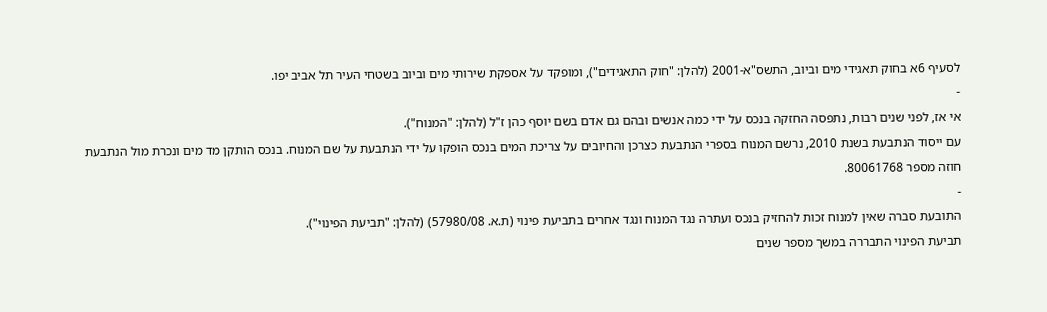לסעיף 6א בחוק תאגידי מים וביוב, התשס"א-2001 (להלן: "חוק התאגידים"), ומופקד על אספקת שירותי מים וביוב בשטחי העיר תל אביב יפו.
-
אי אז, לפני שנים רבות, נתפסה החזקה בנכס על ידי כמה אנשים ובהם גם אדם בשם יוסף כהן ז"ל (להלן: "המנוח").
עם ייסוד הנתבעת בשנת 2010, נרשם המנוח בספרי הנתבעת כצרכן והחיובים על צריכת המים בנכס הופקו על ידי הנתבעת על שם המנוח. בנכס הותקן מד מים ונכרת מול הנתבעת חוזה מספר 80061768.
-
התובעת סברה שאין למנוח זכות להחזיק בנכס ועתרה נגד המנוח ונגד אחרים בתביעת פינוי (ת.א. 57980/08) (להלן: "תביעת הפינוי").
תביעת הפינוי התבררה במשך מספר שנים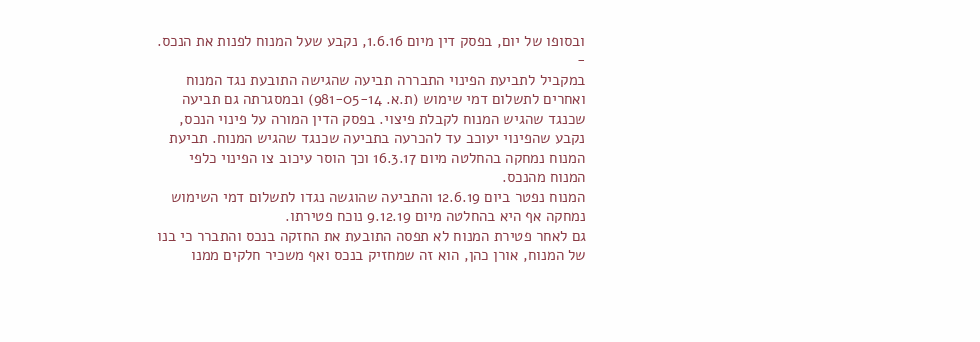ובסופו של יום, בפסק דין מיום 1.6.16, נקבע שעל המנוח לפנות את הנכס.
-
במקביל לתביעת הפינוי התבררה תביעה שהגישה התובעת נגד המנוח ואחרים לתשלום דמי שימוש (ת.א. 981-05-14) ובמסגרתה גם תביעה שכנגד שהגיש המנוח לקבלת פיצוי. בפסק הדין המורה על פינוי הנכס, נקבע שהפינוי יעוכב עד להכרעה בתביעה שכנגד שהגיש המנוח. תביעת המנוח נמחקה בהחלטה מיום 16.3.17 וכך הוסר עיכוב צו הפינוי כלפי המנוח מהנכס.
המנוח נפטר ביום 12.6.19 והתביעה שהוגשה נגדו לתשלום דמי השימוש נמחקה אף היא בהחלטה מיום 9.12.19 נוכח פטירתו.
גם לאחר פטירת המנוח לא תפסה התובעת את החזקה בנכס והתברר כי בנו של המנוח, אורן כהן, הוא זה שמחזיק בנכס ואף משכיר חלקים ממנו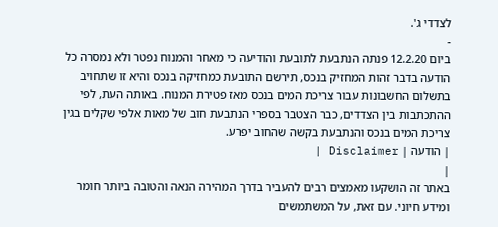לצדדי ג'.
-
ביום 12.2.20 פנתה הנתבעת לתובעת והודיעה כי מאחר והמנוח נפטר ולא נמסרה כל הודעה בדבר זהות המחזיק בנכס, תירשם התובעת כמחזיקה בנכס והיא זו שתחויב בתשלום החשבונות עבור צריכת המים בנכס מאז פטירת המנוח. באותה העת, לפי ההתכתבות בין הצדדים, כבר הצטבר בספרי הנתבעת חוב של מאות אלפי שקלים בגין צריכת המים בנכס והנתבעת בקשה שהחוב יפרע.
| הודעה | Disclaimer |
|
באתר זה הושקעו מאמצים רבים להעביר בדרך המהירה הנאה והטובה ביותר חומר ומידע חיוני. עם זאת, על המשתמשים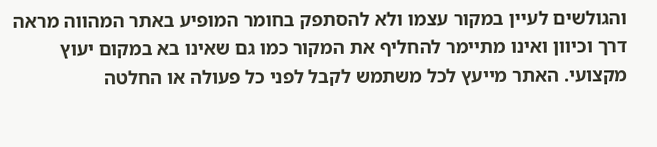והגולשים לעיין במקור עצמו ולא להסתפק בחומר המופיע באתר המהווה מראה דרך וכיוון ואינו מתיימר להחליף את המקור כמו גם שאינו בא במקום יעוץ מקצועי. האתר מייעץ לכל משתמש לקבל לפני כל פעולה או החלטה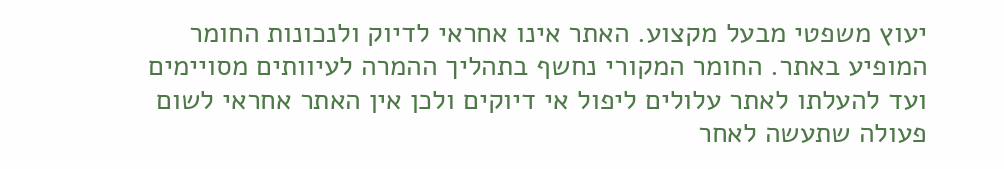יעוץ משפטי מבעל מקצוע. האתר אינו אחראי לדיוק ולנכונות החומר המופיע באתר. החומר המקורי נחשף בתהליך ההמרה לעיוותים מסויימים ועד להעלתו לאתר עלולים ליפול אי דיוקים ולכן אין האתר אחראי לשום פעולה שתעשה לאחר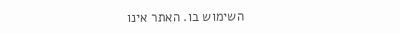השימוש בו. האתר אינו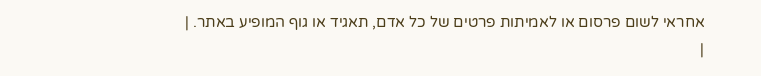אחראי לשום פרסום או לאמיתות פרטים של כל אדם, תאגיד או גוף המופיע באתר. |
|